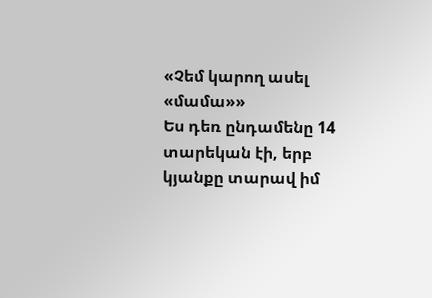«Չեմ կարող ասել «մամա»»
Ես դեռ ընդամենը 14 տարեկան էի, երբ կյանքը տարավ իմ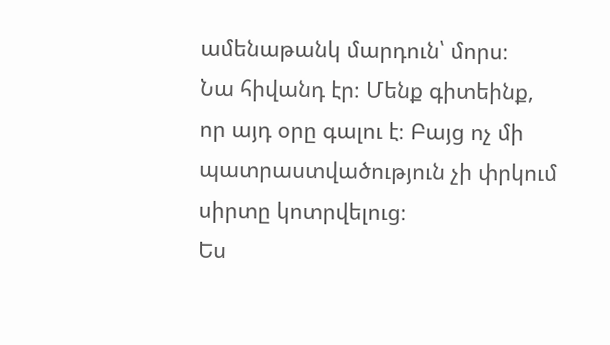ամենաթանկ մարդուն՝ մորս։
Նա հիվանդ էր։ Մենք գիտեինք, որ այդ օրը գալու է։ Բայց ոչ մի պատրաստվածություն չի փրկում սիրտը կոտրվելուց։
Ես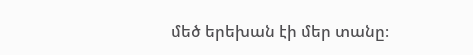մեծ երեխան էի մեր տանը։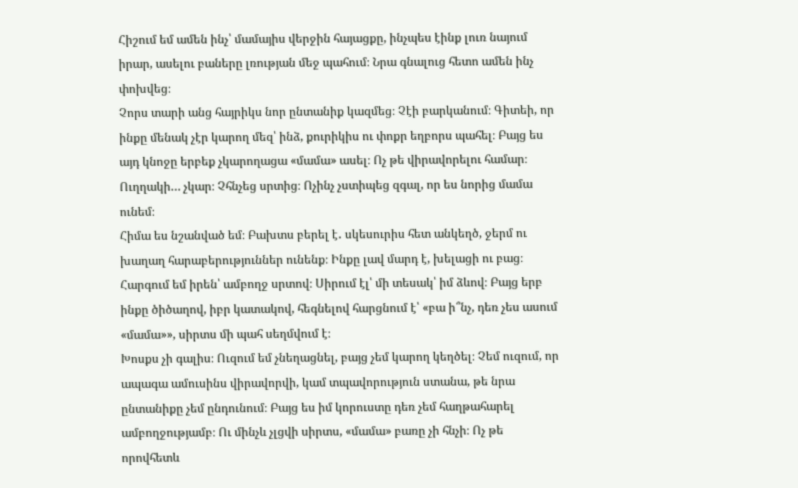Հիշում եմ ամեն ինչ՝ մամայիս վերջին հայացքը, ինչպես էինք լուռ նայում իրար, ասելու բաները լռության մեջ պահում։ Նրա գնալուց հետո ամեն ինչ փոխվեց։
Չորս տարի անց հայրիկս նոր ընտանիք կազմեց։ Չէի բարկանում։ Գիտեի, որ ինքը մենակ չէր կարող մեզ՝ ինձ, քուրիկիս ու փոքր եղբորս պահել։ Բայց ես այդ կնոջը երբեք չկարողացա «մամա» ասել։ Ոչ թե վիրավորելու համար։ Ուղղակի… չկար։ Չհնչեց սրտից։ Ոչինչ չստիպեց զգալ, որ ես նորից մամա ունեմ։
Հիմա ես նշանված եմ։ Բախտս բերել է․ սկեսուրիս հետ անկեղծ, ջերմ ու խաղաղ հարաբերություններ ունենք։ Ինքը լավ մարդ է, խելացի ու բաց։ Հարգում եմ իրեն՝ ամբողջ սրտով։ Սիրում էլ՝ մի տեսակ՝ իմ ձևով։ Բայց երբ ինքը ծիծաղով, իբր կատակով, հեգնելով հարցնում է՝ «բա ի՞նչ, դեռ չես ասում «մամա»», սիրտս մի պահ սեղմվում է։
Խոսքս չի գալիս։ Ուզում եմ չնեղացնել, բայց չեմ կարող կեղծել։ Չեմ ուզում, որ ապագա ամուսինս վիրավորվի, կամ տպավորություն ստանա, թե նրա ընտանիքը չեմ ընդունում։ Բայց ես իմ կորուստը դեռ չեմ հաղթահարել ամբողջությամբ։ Ու մինչև չլցվի սիրտս, «մամա» բառը չի հնչի։ Ոչ թե որովհետև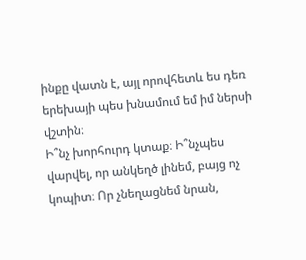ինքը վատն է, այլ որովհետև ես դեռ երեխայի պես խնամում եմ իմ ներսի վշտին։
Ի՞նչ խորհուրդ կտաք։ Ի՞նչպես վարվել, որ անկեղծ լինեմ, բայց ոչ կոպիտ։ Որ չնեղացնեմ նրան,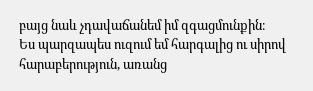բայց նաև չդավաճանեմ իմ զգացմունքին։
Ես պարզապես ուզում եմ հարգալից ու սիրով հարաբերություն, առանց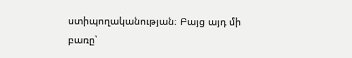ստիպողականության։ Բայց այդ մի բառը՝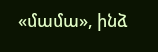«մամա», ինձ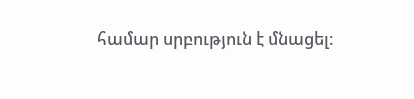համար սրբություն է մնացել։